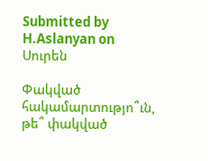Submitted by H.Aslanyan on
Սուրեն

Փակված հակամարտությո՞ւն, թե՞ փակված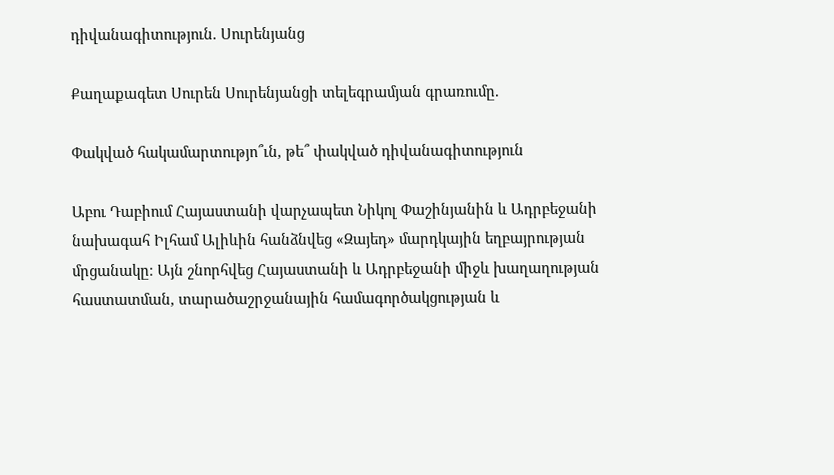դիվանագիտություն. Սուրենյանց

Քաղաքագետ Սուրեն Սուրենյանցի տելեգրամյան գրառումը.

Փակված հակամարտությո՞ւն, թե՞ փակված դիվանագիտություն

Աբու Դաբիում Հայաստանի վարչապետ Նիկոլ Փաշինյանին և Ադրբեջանի նախագահ Իլհամ Ալիևին հանձնվեց «Զայեդ» մարդկային եղբայրության մրցանակը։ Այն շնորհվեց Հայաստանի և Ադրբեջանի միջև խաղաղության հաստատման, տարածաշրջանային համագործակցության և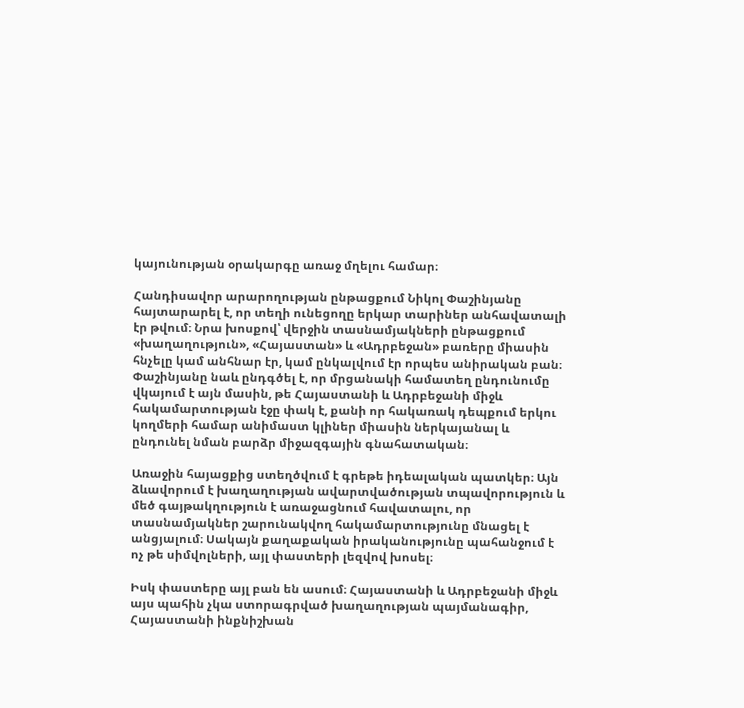կայունության օրակարգը առաջ մղելու համար։

Հանդիսավոր արարողության ընթացքում Նիկոլ Փաշինյանը հայտարարել է, որ տեղի ունեցողը երկար տարիներ անհավատալի էր թվում։ Նրա խոսքով՝ վերջին տասնամյակների ընթացքում «խաղաղություն», «Հայաստան» և «Ադրբեջան» բառերը միասին հնչելը կամ անհնար էր, կամ ընկալվում էր որպես անիրական բան։ Փաշինյանը նաև ընդգծել է, որ մրցանակի համատեղ ընդունումը վկայում է այն մասին, թե Հայաստանի և Ադրբեջանի միջև հակամարտության էջը փակ է, քանի որ հակառակ դեպքում երկու կողմերի համար անիմաստ կլիներ միասին ներկայանալ և ընդունել նման բարձր միջազգային գնահատական։

Առաջին հայացքից ստեղծվում է գրեթե իդեալական պատկեր։ Այն ձևավորում է խաղաղության ավարտվածության տպավորություն և մեծ գայթակղություն է առաջացնում հավատալու, որ տասնամյակներ շարունակվող հակամարտությունը մնացել է անցյալում։ Սակայն քաղաքական իրականությունը պահանջում է ոչ թե սիմվոլների, այլ փաստերի լեզվով խոսել։

Իսկ փաստերը այլ բան են ասում։ Հայաստանի և Ադրբեջանի միջև այս պահին չկա ստորագրված խաղաղության պայմանագիր, Հայաստանի ինքնիշխան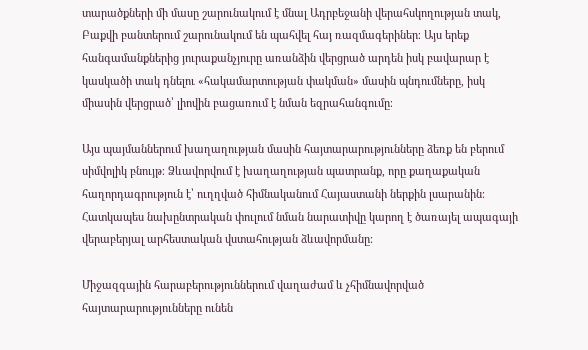տարածքների մի մասը շարունակում է մնալ Ադրբեջանի վերահսկողության տակ, Բաքվի բանտերում շարունակում են պահվել հայ ռազմագերիներ։ Այս երեք հանգամանքներից յուրաքանչյուրը առանձին վերցրած արդեն իսկ բավարար է կասկածի տակ դնելու «հակամարտության փակման» մասին պնդումները, իսկ միասին վերցրած՝ լիովին բացառում է նման եզրահանգումը։

Այս պայմաններում խաղաղության մասին հայտարարությունները ձեռք են բերում սիմվոլիկ բնույթ։ Ձևավորվում է խաղաղության պատրանք, որը քաղաքական հաղորդագրություն է՝ ուղղված հիմնականում Հայաստանի ներքին լսարանին։ Հատկապես նախընտրական փուլում նման նարատիվը կարող է ծառայել ապագայի վերաբերյալ արհեստական վստահության ձևավորմանը։

Միջազգային հարաբերություններում վաղաժամ և չհիմնավորված հայտարարությունները ունեն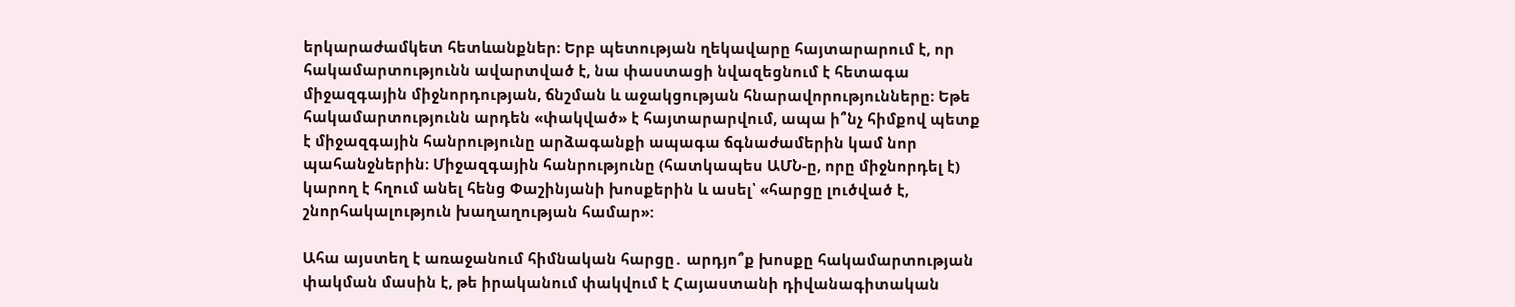երկարաժամկետ հետևանքներ։ Երբ պետության ղեկավարը հայտարարում է, որ հակամարտությունն ավարտված է, նա փաստացի նվազեցնում է հետագա միջազգային միջնորդության, ճնշման և աջակցության հնարավորությունները։ Եթե հակամարտությունն արդեն «փակված» է հայտարարվում, ապա ի՞նչ հիմքով պետք է միջազգային հանրությունը արձագանքի ապագա ճգնաժամերին կամ նոր պահանջներին։ Միջազգային հանրությունը (հատկապես ԱՄՆ-ը, որը միջնորդել է) կարող է հղում անել հենց Փաշինյանի խոսքերին և ասել՝ «հարցը լուծված է, շնորհակալություն խաղաղության համար»:

Ահա այստեղ է առաջանում հիմնական հարցը․ արդյո՞ք խոսքը հակամարտության փակման մասին է, թե իրականում փակվում է Հայաստանի դիվանագիտական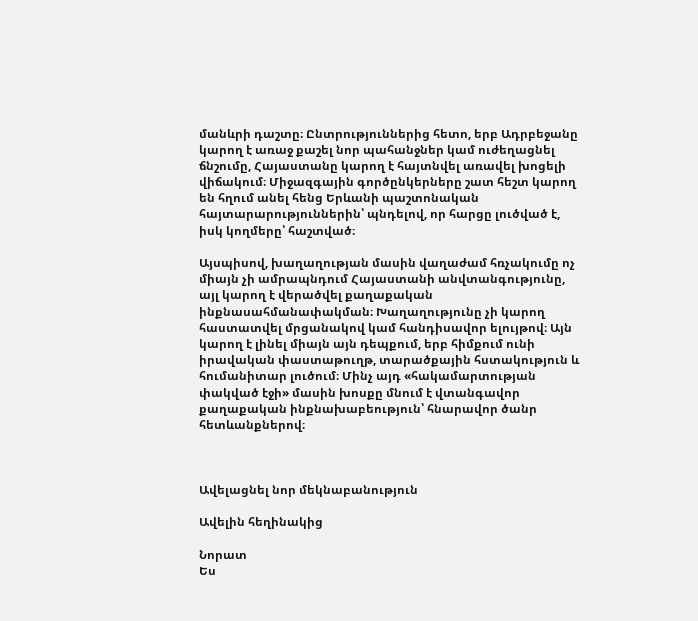մանևրի դաշտը։ Ընտրություններից հետո, երբ Ադրբեջանը կարող է առաջ քաշել նոր պահանջներ կամ ուժեղացնել ճնշումը, Հայաստանը կարող է հայտնվել առավել խոցելի վիճակում։ Միջազգային գործընկերները շատ հեշտ կարող են հղում անել հենց Երևանի պաշտոնական հայտարարություններին՝ պնդելով, որ հարցը լուծված է, իսկ կողմերը՝ հաշտված։

Այսպիսով, խաղաղության մասին վաղաժամ հռչակումը ոչ միայն չի ամրապնդում Հայաստանի անվտանգությունը, այլ կարող է վերածվել քաղաքական ինքնասահմանափակման։ Խաղաղությունը չի կարող հաստատվել մրցանակով կամ հանդիսավոր ելույթով։ Այն կարող է լինել միայն այն դեպքում, երբ հիմքում ունի իրավական փաստաթուղթ, տարածքային հստակություն և հումանիտար լուծում։ Մինչ այդ «հակամարտության փակված էջի» մասին խոսքը մնում է վտանգավոր քաղաքական ինքնախաբեություն՝ հնարավոր ծանր հետևանքներով։



Ավելացնել նոր մեկնաբանություն

Ավելին հեղինակից

Նորատ
Ես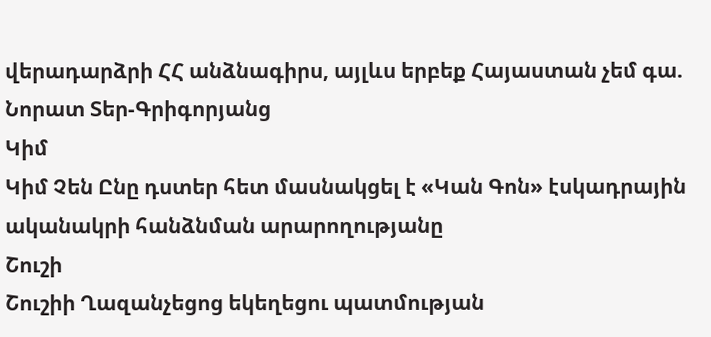վերադարձրի ՀՀ անձնագիրս, այլևս երբեք Հայաստան չեմ գա. Նորատ Տեր-Գրիգորյանց
Կիմ
Կիմ Չեն Ընը դստեր հետ մասնակցել է «Կան Գոն» էսկադրային ականակրի հանձնման արարողությանը
Շուշի
Շուշիի Ղազանչեցոց եկեղեցու պատմության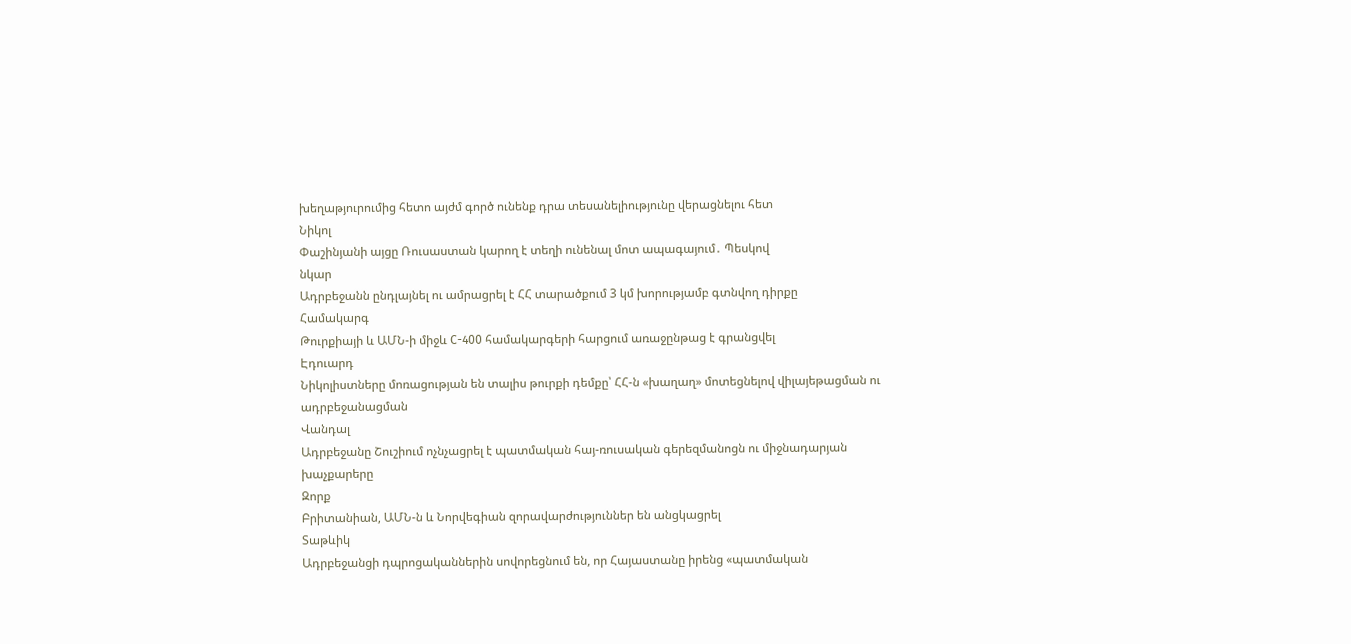խեղաթյուրումից հետո այժմ գործ ունենք դրա տեսանելիությունը վերացնելու հետ
Նիկոլ
Փաշինյանի այցը Ռուսաստան կարող է տեղի ունենալ մոտ ապագայում․ Պեսկով
նկար
Ադրբեջանն ընդլայնել ու ամրացրել է ՀՀ տարածքում 3 կմ խորությամբ գտնվող դիրքը
Համակարգ
Թուրքիայի և ԱՄՆ-ի միջև C-400 համակարգերի հարցում առաջընթաց է գրանցվել
Էդուարդ
Նիկոլիստները մոռացության են տալիս թուրքի դեմքը՝ ՀՀ-ն «խաղաղ» մոտեցնելով վիլայեթացման ու ադրբեջանացման
Վանդալ
Ադրբեջանը Շուշիում ոչնչացրել է պատմական հայ-ռուսական գերեզմանոցն ու միջնադարյան խաչքարերը
Զորք
Բրիտանիան, ԱՄՆ-ն և Նորվեգիան զորավարժություններ են անցկացրել
Տաթևիկ
Ադրբեջանցի դպրոցականներին սովորեցնում են, որ Հայաստանը իրենց «պատմական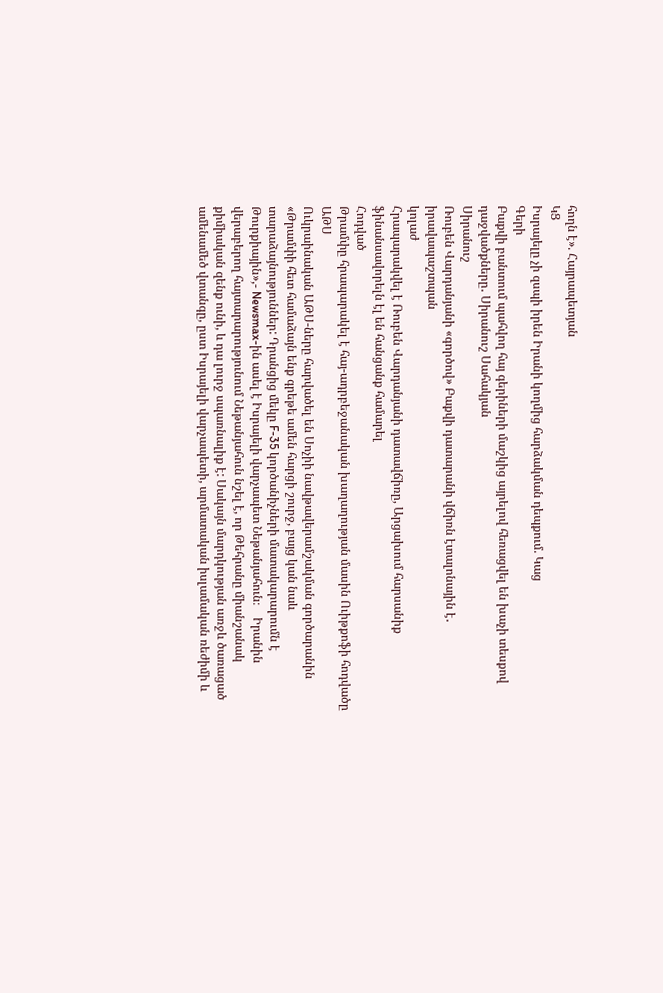հողն է». Հայրապետյան
ԿՑ
Իսրայելը չի զսպի իրեն Իրանի կողմից հարձակման դեպքում. Կաց
Գերի
Բաքվի բանտում պահվող հայ գերիների մաշկից այրելով հեռացվել են խաչի տեսքով դաջվածքները․ Սիրանուշ Սահակյան
Սիրանուշ
Ռուբեն Վարդանյանի «գործով» Բաքվի դատարանի վճիռն էտալոնային է․ իրավապաշտպան
կոլաժ
Հրապարակվել է Ռուբեն Վարդանյանի դատավճիռը, Արցախում հարսանիք ֆինանսավորելն էլ են հանցանք համարել
Հոդված
Թրամփը հրապարակել է հայ-ադրբեջանական խաղաղության մասին Ուիթքոֆի հոդվածը
ԱԹՍ
Ուկրաինական ԱԹՍ-ները հարվածել են Սոչիի նավթավերամշակման գործարանին
«Թրամփի հետ համաձայն ենք գրեթե ամեն հարցի շուրջ, բայց կան նաև տարաձայնություններ: Դրանցից մեկը F-35 կործանիչների մատակարարումն է Թուրքիային»,- Newsmax-ին ասել է Իսրայելի վարչապետ Նեթանյահուն։    Իրանին վերաբերող հայտարարությունում Նեթանյահուն նշել է, որ Թեհրանը միանշանակ քիմիական զենք ունի, և դա լուրջ սպառնալիք է: Սակայն մարդկության առջև ծառացած ամենամեծ վտանգը, ըստ Իսրայելի վարչապետի, արմատական իսլամական ռեժիմի և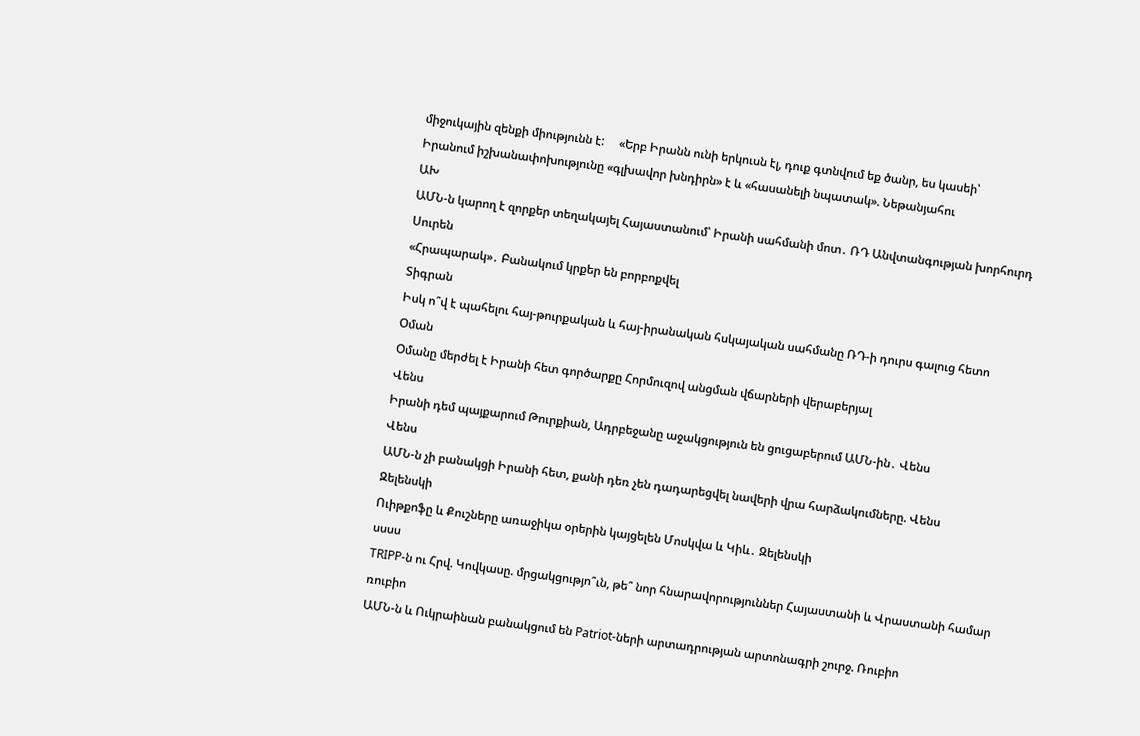միջուկային զենքի միությունն է:     «Երբ Իրանն ունի երկուսն էլ, դուք գտնվում եք ծանր, ես կասեի՝
Իրանում իշխանափոխությունը «գլխավոր խնդիրն» է և «հասանելի նպատակ». Նեթանյահու
ԱԽ
ԱՄՆ-ն կարող է զորքեր տեղակայել Հայաստանում՝ Իրանի սահմանի մոտ․ ՌԴ Անվտանգության խորհուրդ
Սուրեն
«Հրապարակ»․ Բանակում կրքեր են բորբոքվել
Տիգրան
Իսկ ո՞վ է պահելու հայ-թուրքական և հայ-իրանական հսկայական սահմանը ՌԴ-ի դուրս գալուց հետո
Օման
Օմանը մերժել է Իրանի հետ գործարքը Հորմուզով անցման վճարների վերաբերյալ
Վենս
Իրանի դեմ պայքարում Թուրքիան, Ադրբեջանը աջակցություն են ցուցաբերում ԱՄՆ-ին․ Վենս
Վենս
ԱՄՆ-ն չի բանակցի Իրանի հետ, քանի դեռ չեն դադարեցվել նավերի վրա հարձակումները. Վենս
Զելենսկի
Ուիթքոֆը և Քուշները առաջիկա օրերին կայցելեն Մոսկվա և Կիև․ Զելենսկի
սսսս
TRIPP-ն ու Հրվ. Կովկասը. մրցակցությո՞ւն, թե՞ նոր հնարավորություններ Հայաստանի և Վրաստանի համար
ռուբիո
ԱՄՆ-ն և Ուկրաինան բանակցում են Patriot-ների արտադրության արտոնագրի շուրջ. Ռուբիո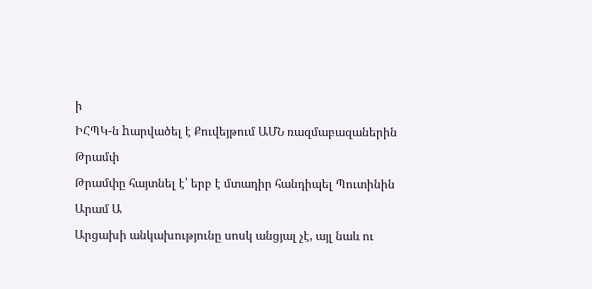ի
ԻՀՊԿ-ն hարվածել է Քուվեյթում ԱՄՆ ռազմաբազաներին
Թրամփ
Թրամփը հայտնել է՝ երբ է մտադիր հանդիպել Պուտինին
Արամ Ա
Արցախի անկախությունը սոսկ անցյալ չէ, այլ նաև ու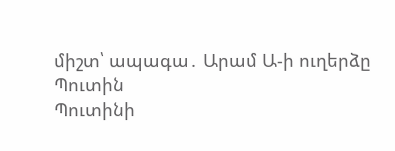միշտ՝ ապագա․ Արամ Ա-ի ուղերձը
Պուտին
Պուտինի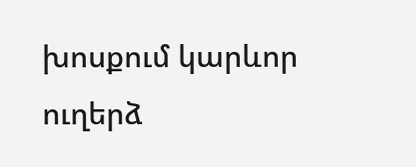խոսքում կարևոր ուղերձ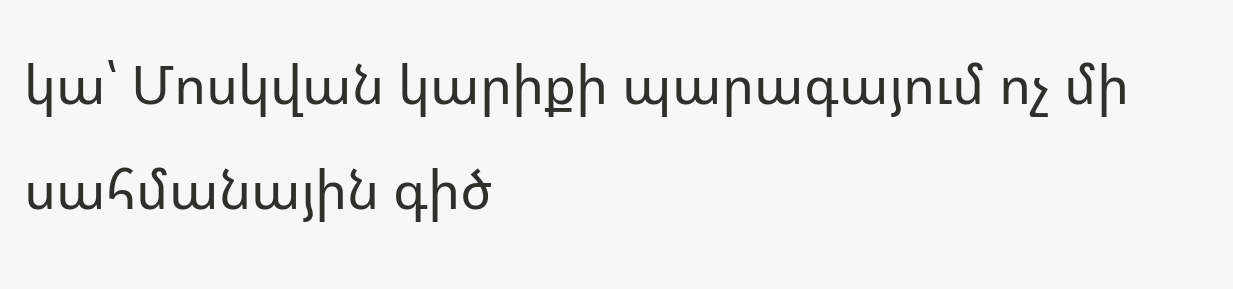կա՝ Մոսկվան կարիքի պարագայում ոչ մի սահմանային գիծ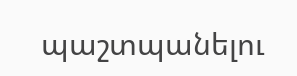պաշտպանելու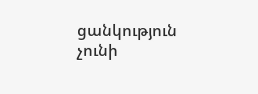ցանկություն չունի